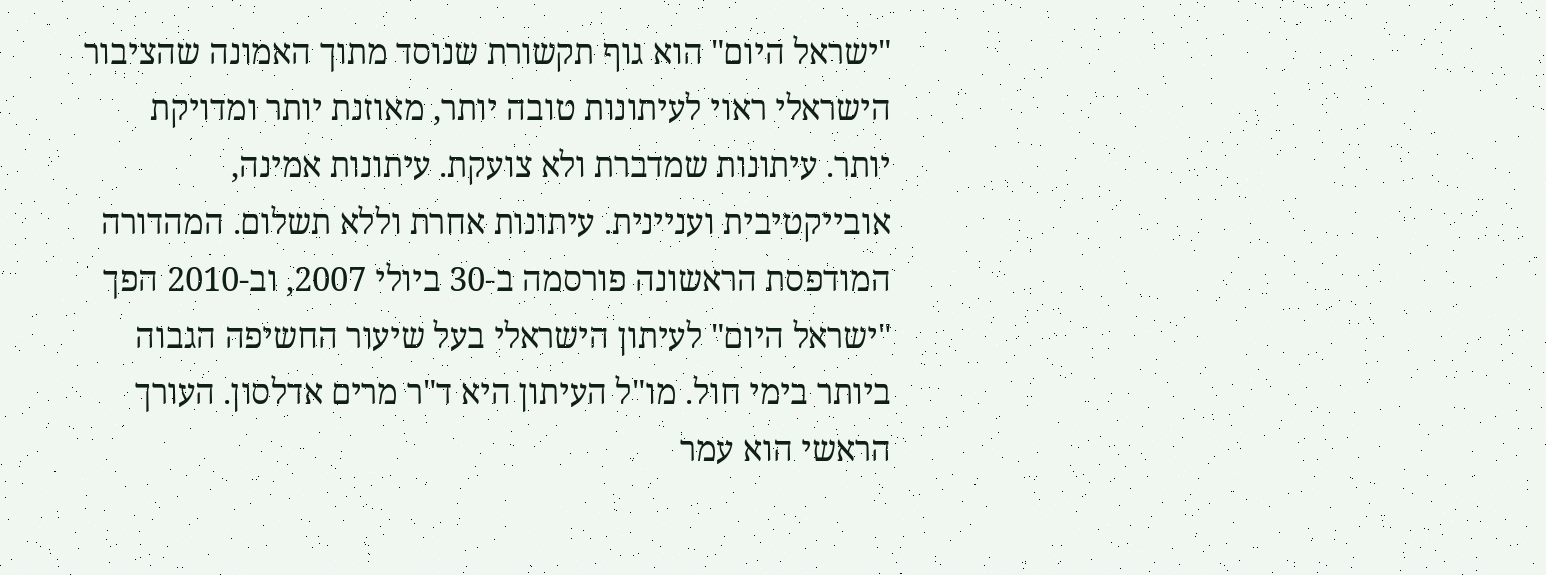"ישראל היום" הוא גוף תקשורת שנוסד מתוך האמונה שהציבור הישראלי ראוי לעיתונות טובה יותר, מאוזנת יותר ומדויקת יותר. עיתונות שמדברת ולא צועקת. עיתונות אמינה, אובייקטיבית ועניינית. עיתונות אחרת וללא תשלום. המהדורה המודפסת הראשונה פורסמה ב-30 ביולי 2007, וב-2010 הפך "ישראל היום" לעיתון הישראלי בעל שיעור החשיפה הגבוה ביותר בימי חול. מו"ל העיתון היא ד"ר מרים אדלסון. העורך הראשי הוא עמר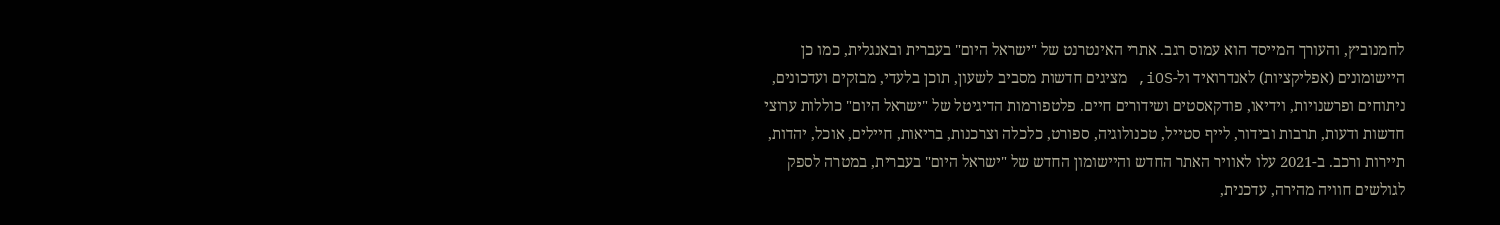לחמנוביץ, והעורך המייסד הוא עמוס רגב. אתרי האינטרנט של "ישראל היום" בעברית ובאנגלית, כמו כן היישומונים (אפליקציות) לאנדרואיד ול-iOS, מציגים חדשות מסביב לשעון, תוכן בלעדי, מבזקים ועדכונים, ניתוחים ופרשנויות, וידיאו, פודקאסטים ושידורים חיים. פלטפורמות הדיגיטל של "ישראל היום" כוללות ערוצי חדשות ודעות, תרבות ובידור, לייף סטייל, טכנולוגיה, ספורט, כלכלה וצרכנות, בריאות, חיילים, אוכל, יהדות, תיירות ורכב. ב-2021 עלו לאוויר האתר החדש והיישומון החדש של "ישראל היום" בעברית, במטרה לספק לגולשים חוויה מהירה, עדכנית,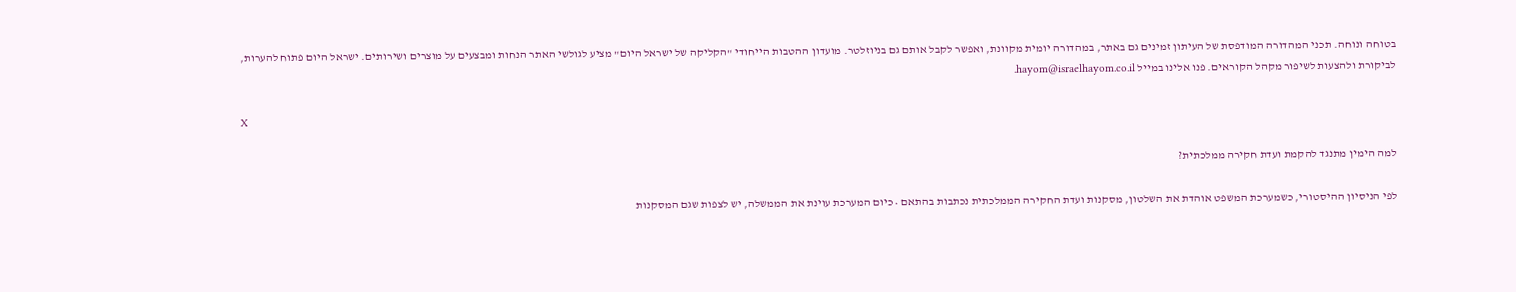בטוחה ונוחה. תכני המהדורה המודפסת של העיתון זמינים גם באתר, במהדורה יומית מקוונת, ואפשר לקבל אותם גם בניוזלטר. מועדון ההטבות הייחודי "הקליקה של ישראל היום" מציע לגולשי האתר הנחות ומבצעים על מוצרים ושירותים. ישראל היום פתוח להערות, לביקורת ולהצעות לשיפור מקהל הקוראים. פנו אלינו במייל hayom@israelhayom.co.il.

X

למה הימין מתנגד להקמת ועדת חקירה ממלכתית?

לפי הניסיון ההיסטורי, כשמערכת המשפט אוהדת את השלטון, מסקנות ועדת החקירה הממלכתית נכתבות בהתאם • כיום המערכת עוינת את הממשלה, יש לצפות שגם המסקנות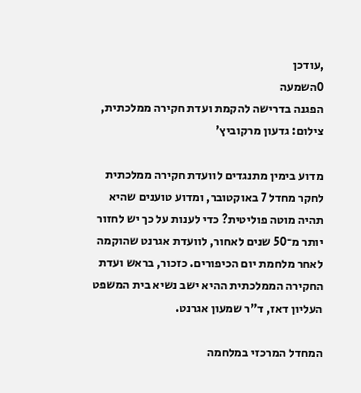,עודכן
0השמעה
הפגנה בדרישה להקמת ועדת חקירה ממלכתית, צילום: גדעון מרקוביץ'

מדוע בימין מתנגדים לוועדת חקירה ממלכתית לחקר מחדל 7 באוקטובר, ומדוע טוענים שהיא תהיה מוטה פוליטית? כדי לענות על כך יש לחזור יותר מ־50 שנים לאחור, לוועדת אגרנט שהוקמה לאחר מלחמת יום הכיפורים. כזכור, בראש ועדת החקירה הממלכתית ההיא ישב נשיא בית המשפט העליון דאז, ד"ר שמעון אגרנט.

המחדל המרכזי במלחמה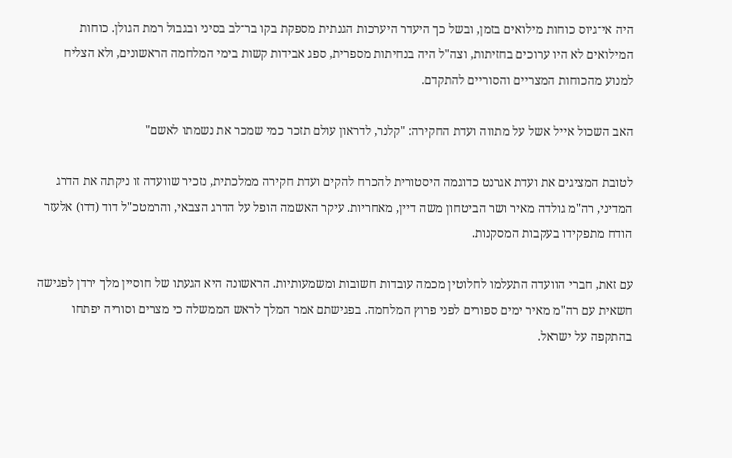היה אי־גיוס כוחות מילואים בזמן, ובשל כך היעדר היערכות הגנתית מספקת בקו בר־לב בסיני ובגבול רמת הגולן. כוחות המילואים לא היו ערוכים בחזיתות, וצה"ל היה בנחיתות מספרית, ספג אבידות קשות בימי המלחמה הראשונים, ולא הצליח למנוע מהכוחות המצריים והסוריים להתקדם.

האב השכול אייל אשל על מתווה ועדת החקירה: "קלנר, לדראון עולם תזכר כמי שמכר את נשמתו לאשם"

לטובת המציגים את ועדת אגרנט כדוגמה היסטורית להכרח להקים ועדת חקירה ממלכתית, נזכיר שוועדה זו ניקתה את הדרג המדיני, רה"מ גולדה מאיר ושר הביטחון משה דיין, מאחריות. עיקר האשמה הופל על הדרג הצבאי, והרמטכ"ל דוד (דדו) אלעזר הודח מתפקידו בעקבות המסקנות.

עם זאת, חברי הוועדה התעלמו לחלוטין מכמה עובדות חשובות ומשמעותיות. הראשונה היא הגעתו של חוסיין מלך ירדן לפגישה חשאית עם רה"מ מאיר ימים ספורים לפני פרוץ המלחמה. בפגישתם אמר המלך לראש הממשלה כי מצרים וסוריה יפתחו בהתקפה על ישראל.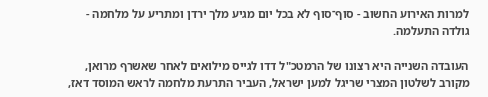למרות האירוע החשוב - סוף־סוף לא בכל יום מגיע מלך ירדן ומתריע על מלחמה - גולדה התעלמה.

העובדה השנייה היא רצונו של הרמטכ"ל דדו לגייס מילואים לאחר שאשרף מרואן, מקורב לשלטון המצרי שריגל למען ישראל, העביר התרעת מלחמה לראש המוסד דאז,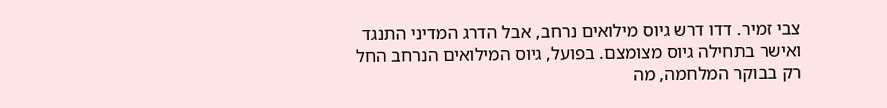צבי זמיר. דדו דרש גיוס מילואים נרחב, אבל הדרג המדיני התנגד ואישר בתחילה גיוס מצומצם. בפועל, גיוס המילואים הנרחב החל רק בבוקר המלחמה, מה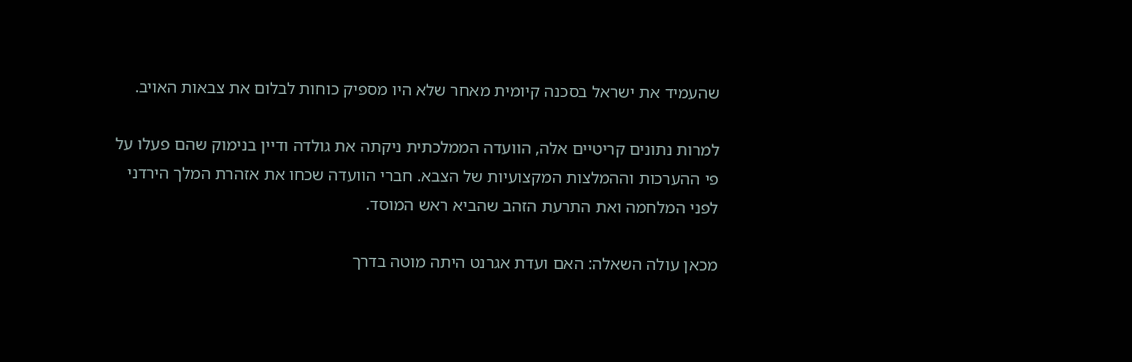שהעמיד את ישראל בסכנה קיומית מאחר שלא היו מספיק כוחות לבלום את צבאות האויב.

למרות נתונים קריטיים אלה, הוועדה הממלכתית ניקתה את גולדה ודיין בנימוק שהם פעלו על פי ההערכות וההמלצות המקצועיות של הצבא. חברי הוועדה שכחו את אזהרת המלך הירדני לפני המלחמה ואת התרעת הזהב שהביא ראש המוסד.

מכאן עולה השאלה: האם ועדת אגרנט היתה מוטה בדרך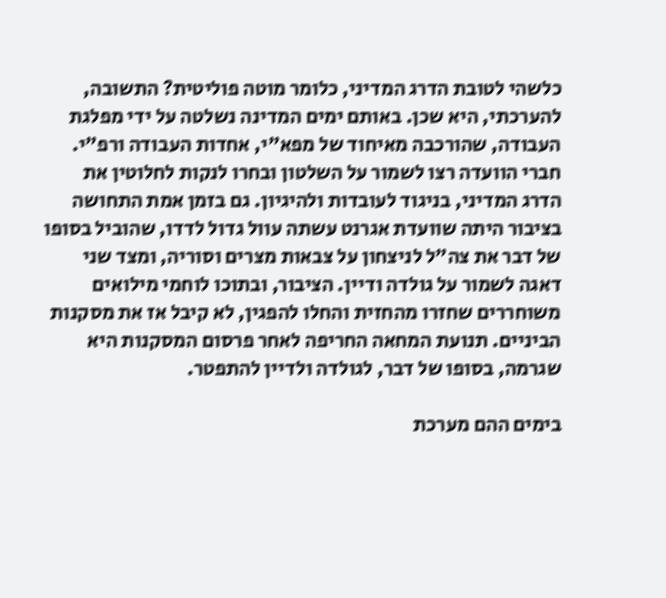כלשהי לטובת הדרג המדיני, כלומר מוטה פוליטית? התשובה, להערכתי, היא שכן. באותם ימים המדינה נשלטה על ידי מפלגת העבודה, שהורכבה מאיחוד של מפא"י, אחדות העבודה ורפ"י. חברי הוועדה רצו לשמור על השלטון ובחרו לנקות לחלוטין את הדרג המדיני, בניגוד לעובדות ולהיגיון. גם בזמן אמת התחושה בציבור היתה שוועדת אגרנט עשתה עוול גדול לדדו, שהוביל בסופו של דבר את צה"ל לניצחון על צבאות מצרים וסוריה, ומצד שני דאגה לשמור על גולדה ודיין. הציבור, ובתוכו לוחמי מילואים משוחררים שחזרו מהחזית והחלו להפגין, לא קיבל אז את מסקנות הביניים. תנועת המחאה החריפה לאחר פרסום המסקנות היא שגרמה, בסופו של דבר, לגולדה ולדיין להתפטר.

בימים ההם מערכת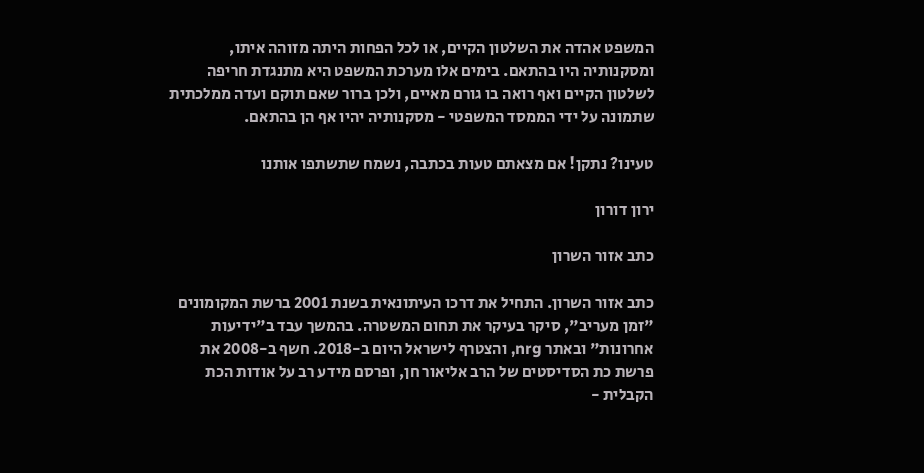המשפט אהדה את השלטון הקיים, או לכל הפחות היתה מזוהה איתו, ומסקנותיה היו בהתאם. בימים אלו מערכת המשפט היא מתנגדת חריפה לשלטון הקיים ואף רואה בו גורם מאיים, ולכן ברור שאם תוקם ועדה ממלכתית שתמונה על ידי הממסד המשפטי - מסקנותיה יהיו אף הן בהתאם.

טעינו? נתקן! אם מצאתם טעות בכתבה, נשמח שתשתפו אותנו

ירון דורון

כתב אזור השרון

כתב אזור השרון. התחיל את דרכו העיתונאית בשנת 2001 ברשת המקומונים "זמן מעריב", סיקר בעיקר את תחום המשטרה. בהמשך עבד ב"ידיעות אחרונות" ובאתר nrg, והצטרף לישראל היום ב-2018. חשף ב-2008 את פרשת כת הסדיסטים של הרב אליאור חן, ופרסם מידע רב על אודות הכת הקבלית -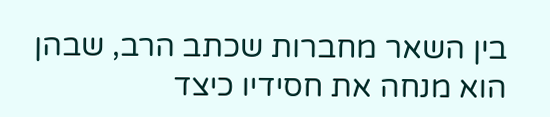בין השאר מחברות שכתב הרב, שבהן הוא מנחה את חסידיו כיצד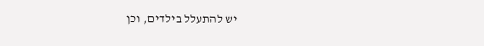יש להתעלל בילדים, וכן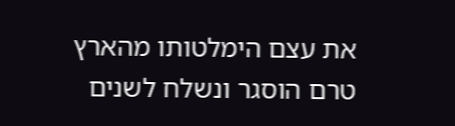את עצם הימלטותו מהארץ טרם הוסגר ונשלח לשנים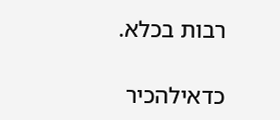רבות בכלא.

כדאילהכיר